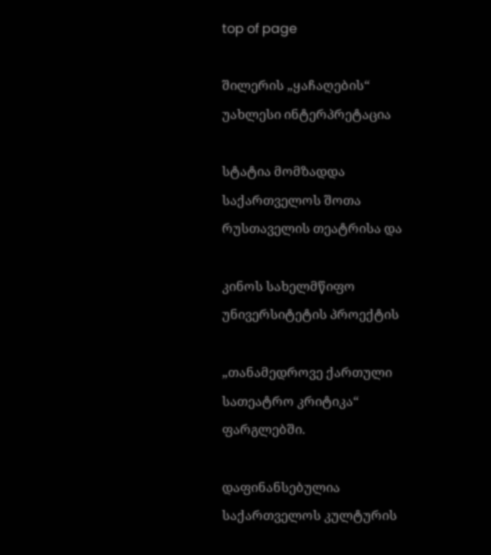top of page

შილერის „ყაჩაღების“ უახლესი ინტერპრეტაცია

სტატია მომზადდა საქართველოს შოთა რუსთაველის თეატრისა და

კინოს სახელმწიფო უნივერსიტეტის პროექტის

„თანამედროვე ქართული სათეატრო კრიტიკა“ ფარგლებში.

დაფინანსებულია საქართველოს კულტურის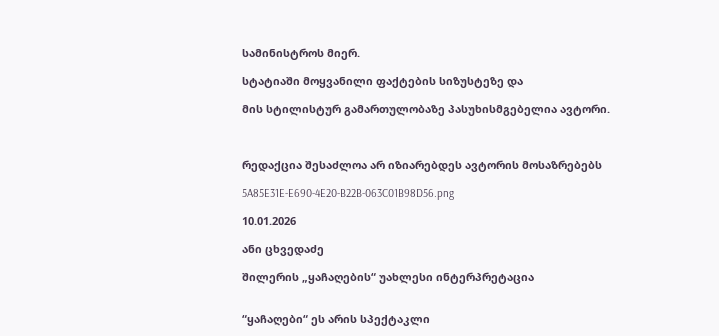სამინისტროს მიერ.

სტატიაში მოყვანილი ფაქტების სიზუსტეზე და

მის სტილისტურ გამართულობაზე პასუხისმგებელია ავტორი.



რედაქცია შესაძლოა არ იზიარებდეს ავტორის მოსაზრებებს

5A85E31E-E690-4E20-B22B-063C01B98D56.png

10.01.2026

ანი ცხვედაძე

შილერის „ყაჩაღების“ უახლესი ინტერპრეტაცია


“ყაჩაღები“ ეს არის სპექტაკლი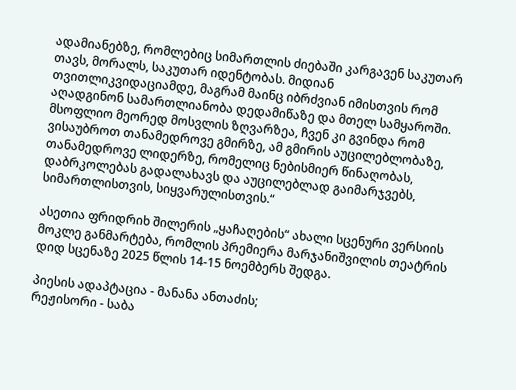ადამიანებზე, რომლებიც სიმართლის ძიებაში კარგავენ საკუთარ თავს, მორალს, საკუთარ იდენტობას. მიდიან თვითლიკვიდაციამდე, მაგრამ მაინც იბრძვიან იმისთვის რომ აღადგინონ სამართლიანობა დედამიწაზე და მთელ სამყაროში.
მსოფლიო მეორედ მოსვლის ზღვარზეა, ჩვენ კი გვინდა რომ ვისაუბროთ თანამედროვე გმირზე, ამ გმირის აუცილებლობაზე, თანამედროვე ლიდერზე, რომელიც ნებისმიერ წინაღობას, დაბრკოლებას გადალახავს და აუცილებლად გაიმარჯვებს, სიმართლისთვის, სიყვარულისთვის.“

ასეთია ფრიდრიხ შილერის „ყაჩაღების“ ახალი სცენური ვერსიის მოკლე განმარტება, რომლის პრემიერა მარჯანიშვილის თეატრის დიდ სცენაზე 2025 წლის 14-15 ნოემბერს შედგა.

პიესის ადაპტაცია - მანანა ანთაძის;
რეჟისორი - საბა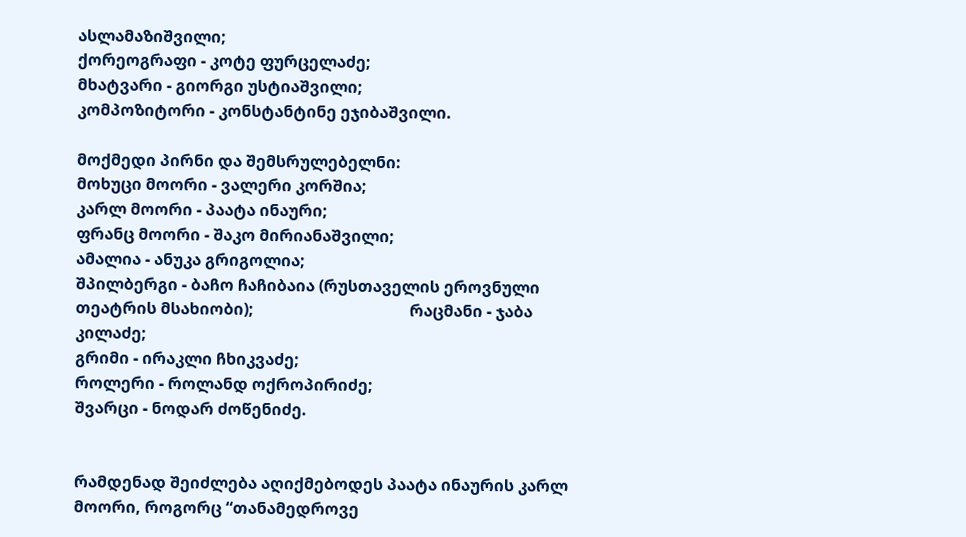ასლამაზიშვილი;                                                                                                                     ქორეოგრაფი - კოტე ფურცელაძე;
მხატვარი - გიორგი უსტიაშვილი;                                                                                                                       კომპოზიტორი - კონსტანტინე ეჯიბაშვილი.

მოქმედი პირნი და შემსრულებელნი:
მოხუცი მოორი - ვალერი კორშია;
კარლ მოორი - პაატა ინაური;
ფრანც მოორი - შაკო მირიანაშვილი;
ამალია - ანუკა გრიგოლია;
შპილბერგი - ბაჩო ჩაჩიბაია (რუსთაველის ეროვნული თეატრის მსახიობი);                                       რაცმანი - ჯაბა კილაძე;
გრიმი - ირაკლი ჩხიკვაძე;
როლერი - როლანდ ოქროპირიძე;
შვარცი - ნოდარ ძოწენიძე.


რამდენად შეიძლება აღიქმებოდეს პაატა ინაურის კარლ მოორი, როგორც “თანამედროვე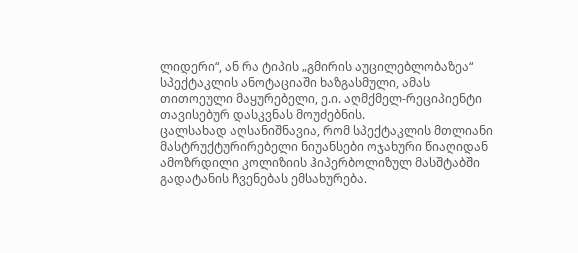ლიდერი“, ან რა ტიპის „გმირის აუცილებლობაზეა“ სპექტაკლის ანოტაციაში ხაზგასმული, ამას თითოეული მაყურებელი, ე.ი. აღმქმელ-რეციპიენტი თავისებურ დასკვნას მოუძებნის.
ცალსახად აღსანიშნავია, რომ სპექტაკლის მთლიანი მასტრუქტურირებელი ნიუანსები ოჯახური წიაღიდან ამოზრდილი კოლიზიის ჰიპერბოლიზულ მასშტაბში გადატანის ჩვენებას ემსახურება.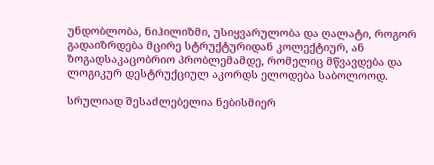უნდობლობა, ნიჰილიზმი, უსიყვარულობა და ღალატი, როგორ გადაიზრდება მცირე სტრუქტურიდან კოლექტიურ, ან ზოგადსაკაცობრიო პრობლემამდე, რომელიც მწვავდება და ლოგიკურ დესტრუქციულ აკორდს ელოდება საბოლოოდ.

სრულიად შესაძლებელია ნებისმიერ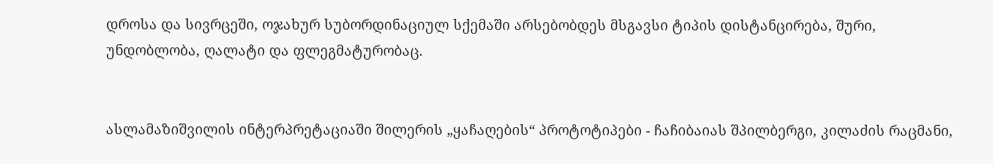დროსა და სივრცეში, ოჯახურ სუბორდინაციულ სქემაში არსებობდეს მსგავსი ტიპის დისტანცირება, შური, უნდობლობა, ღალატი და ფლეგმატურობაც.


ასლამაზიშვილის ინტერპრეტაციაში შილერის „ყაჩაღების“ პროტოტიპები - ჩაჩიბაიას შპილბერგი, კილაძის რაცმანი,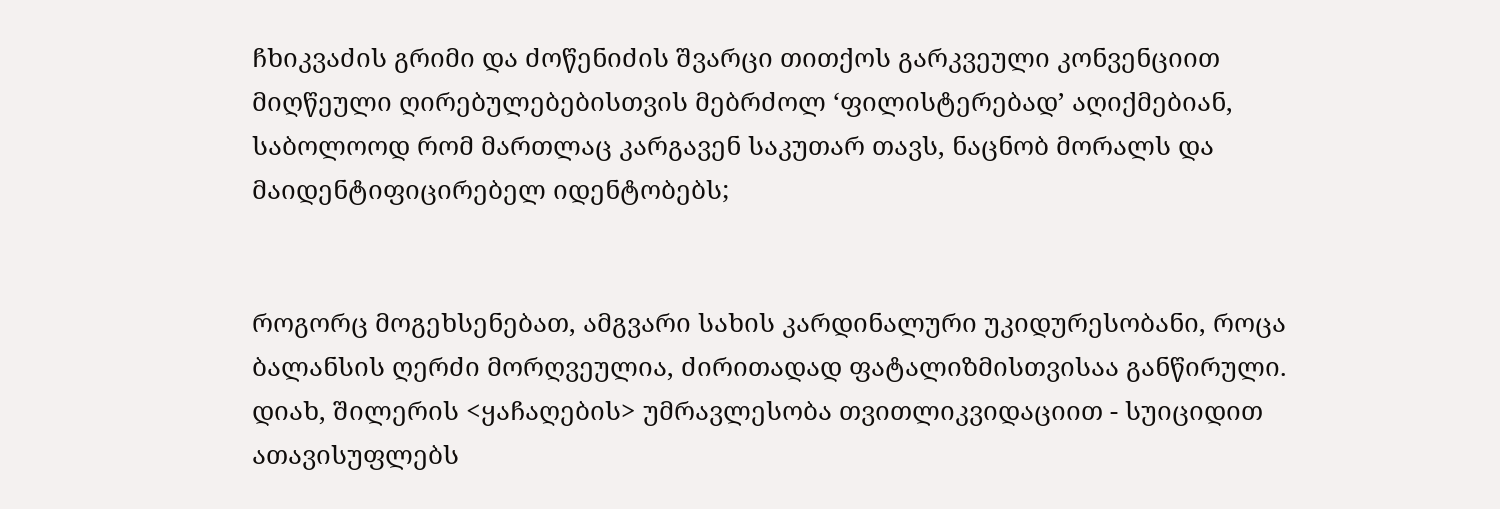ჩხიკვაძის გრიმი და ძოწენიძის შვარცი თითქოს გარკვეული კონვენციით მიღწეული ღირებულებებისთვის მებრძოლ ‘ფილისტერებად’ აღიქმებიან, საბოლოოდ რომ მართლაც კარგავენ საკუთარ თავს, ნაცნობ მორალს და მაიდენტიფიცირებელ იდენტობებს;


როგორც მოგეხსენებათ, ამგვარი სახის კარდინალური უკიდურესობანი, როცა ბალანსის ღერძი მორღვეულია, ძირითადად ფატალიზმისთვისაა განწირული.
დიახ, შილერის <ყაჩაღების> უმრავლესობა თვითლიკვიდაციით - სუიციდით ათავისუფლებს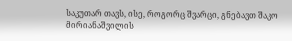საკუთარ თავს, ისე, როგორც შვარცი, გნებავთ შაკო მირიანაშვილის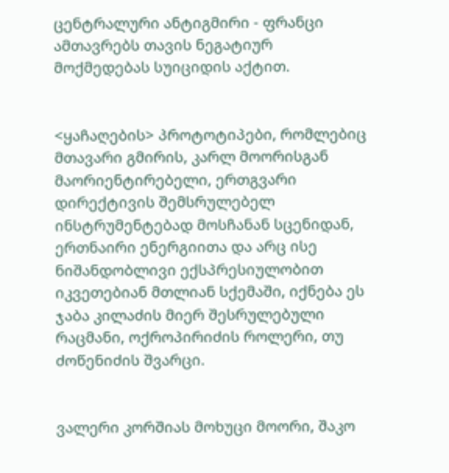ცენტრალური ანტიგმირი - ფრანცი ამთავრებს თავის ნეგატიურ მოქმედებას სუიციდის აქტით.


<ყაჩაღების> პროტოტიპები, რომლებიც მთავარი გმირის, კარლ მოორისგან მაორიენტირებელი, ერთგვარი დირექტივის შემსრულებელ ინსტრუმენტებად მოსჩანან სცენიდან, ერთნაირი ენერგიითა და არც ისე ნიშანდობლივი ექსპრესიულობით იკვეთებიან მთლიან სქემაში, იქნება ეს ჯაბა კილაძის მიერ შესრულებული რაცმანი, ოქროპირიძის როლერი, თუ ძოწენიძის შვარცი.


ვალერი კორშიას მოხუცი მოორი, შაკო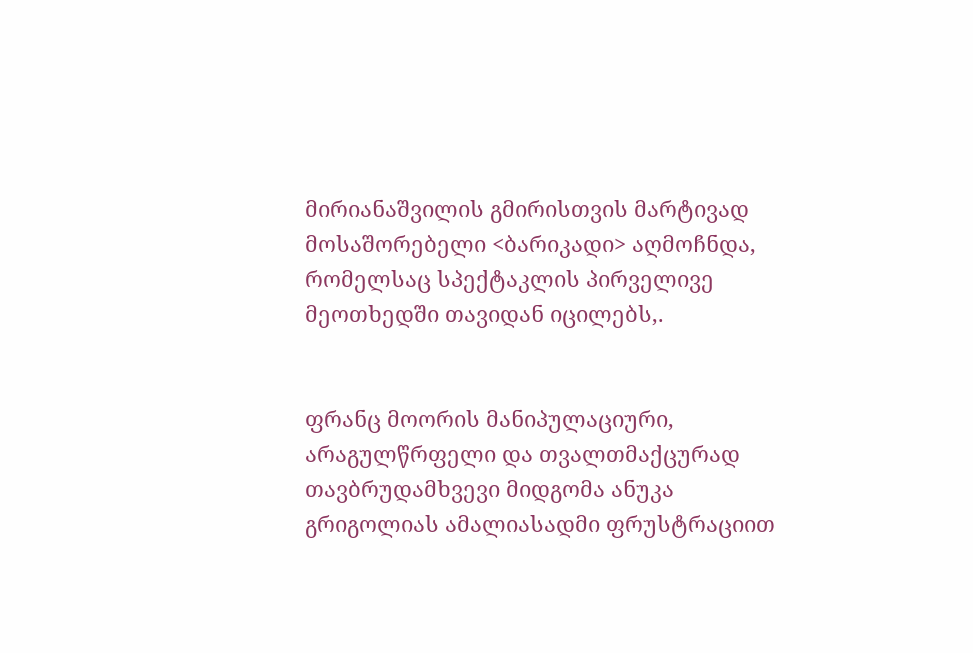მირიანაშვილის გმირისთვის მარტივად მოსაშორებელი <ბარიკადი> აღმოჩნდა, რომელსაც სპექტაკლის პირველივე მეოთხედში თავიდან იცილებს,.


ფრანც მოორის მანიპულაციური, არაგულწრფელი და თვალთმაქცურად თავბრუდამხვევი მიდგომა ანუკა გრიგოლიას ამალიასადმი ფრუსტრაციით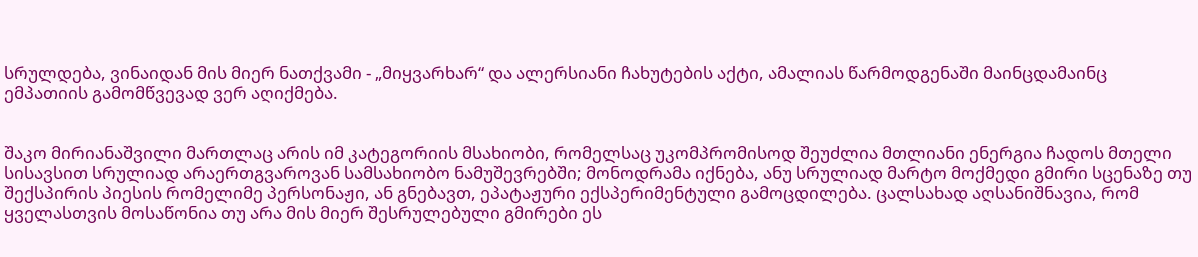სრულდება, ვინაიდან მის მიერ ნათქვამი - „მიყვარხარ“ და ალერსიანი ჩახუტების აქტი, ამალიას წარმოდგენაში მაინცდამაინც ემპათიის გამომწვევად ვერ აღიქმება.


შაკო მირიანაშვილი მართლაც არის იმ კატეგორიის მსახიობი, რომელსაც უკომპრომისოდ შეუძლია მთლიანი ენერგია ჩადოს მთელი სისავსით სრულიად არაერთგვაროვან სამსახიობო ნამუშევრებში; მონოდრამა იქნება, ანუ სრულიად მარტო მოქმედი გმირი სცენაზე თუ შექსპირის პიესის რომელიმე პერსონაჟი, ან გნებავთ, ეპატაჟური ექსპერიმენტული გამოცდილება. ცალსახად აღსანიშნავია, რომ ყველასთვის მოსაწონია თუ არა მის მიერ შესრულებული გმირები ეს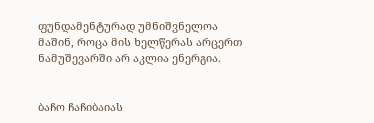ფუნდამენტურად უმნიშვნელოა მაშინ, როცა მის ხელწერას არცერთ ნამუშევარში არ აკლია ენერგია.


ბაჩო ჩაჩიბაიას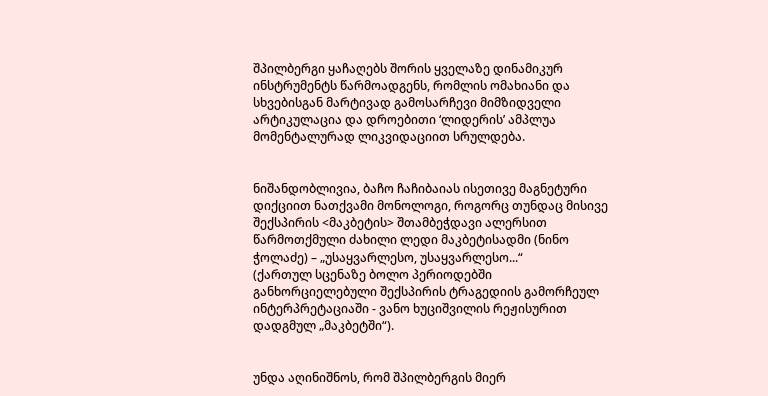შპილბერგი ყაჩაღებს შორის ყველაზე დინამიკურ ინსტრუმენტს წარმოადგენს, რომლის ომახიანი და სხვებისგან მარტივად გამოსარჩევი მიმზიდველი არტიკულაცია და დროებითი ‘ლიდერის’ ამპლუა მომენტალურად ლიკვიდაციით სრულდება.


ნიშანდობლივია, ბაჩო ჩაჩიბაიას ისეთივე მაგნეტური დიქციით ნათქვამი მონოლოგი, როგორც თუნდაც მისივე შექსპირის <მაკბეტის> შთამბეჭდავი ალერსით წარმოთქმული ძახილი ლედი მაკბეტისადმი (ნინო ჭოლაძე) – „უსაყვარლესო, უსაყვარლესო...“
(ქართულ სცენაზე ბოლო პერიოდებში განხორციელებული შექსპირის ტრაგედიის გამორჩეულ ინტერპრეტაციაში - ვანო ხუციშვილის რეჟისურით დადგმულ „მაკბეტში“).


უნდა აღინიშნოს, რომ შპილბერგის მიერ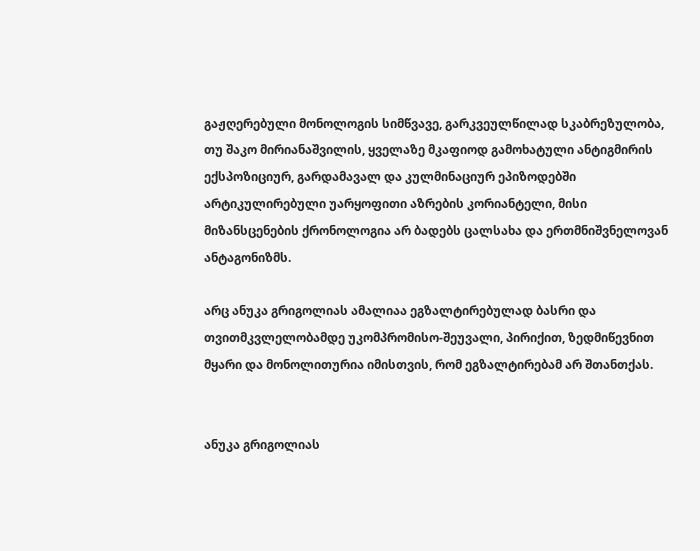გაჟღერებული მონოლოგის სიმწვავე, გარკვეულწილად სკაბრეზულობა, თუ შაკო მირიანაშვილის, ყველაზე მკაფიოდ გამოხატული ანტიგმირის ექსპოზიციურ, გარდამავალ და კულმინაციურ ეპიზოდებში არტიკულირებული უარყოფითი აზრების კორიანტელი, მისი მიზანსცენების ქრონოლოგია არ ბადებს ცალსახა და ერთმნიშვნელოვან ანტაგონიზმს.

არც ანუკა გრიგოლიას ამალიაა ეგზალტირებულად ბასრი და თვითმკვლელობამდე უკომპრომისო-შეუვალი, პირიქით, ზედმიწევნით მყარი და მონოლითურია იმისთვის, რომ ეგზალტირებამ არ შთანთქას.


ანუკა გრიგოლიას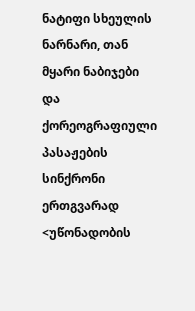ნატიფი სხეულის ნარნარი, თან მყარი ნაბიჯები და ქორეოგრაფიული პასაჟების სინქრონი ერთგვარად <უწონადობის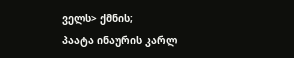ველს> ქმნის;
პაატა ინაურის კარლ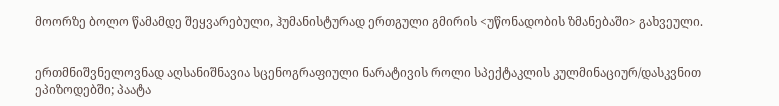მოორზე ბოლო წამამდე შეყვარებული, ჰუმანისტურად ერთგული გმირის <უწონადობის ზმანებაში> გახვეული.


ერთმნიშვნელოვნად აღსანიშნავია სცენოგრაფიული ნარატივის როლი სპექტაკლის კულმინაციურ/დასკვნით ეპიზოდებში; პაატა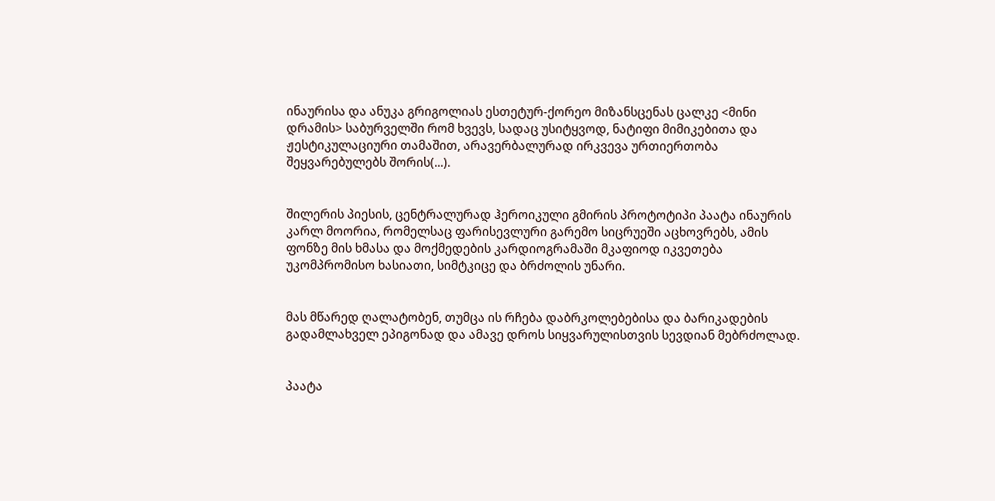ინაურისა და ანუკა გრიგოლიას ესთეტურ-ქორეო მიზანსცენას ცალკე <მინი დრამის> საბურველში რომ ხვევს, სადაც უსიტყვოდ, ნატიფი მიმიკებითა და ჟესტიკულაციური თამაშით, არავერბალურად ირკვევა ურთიერთობა შეყვარებულებს შორის(...).


შილერის პიესის, ცენტრალურად ჰეროიკული გმირის პროტოტიპი პაატა ინაურის კარლ მოორია, რომელსაც ფარისევლური გარემო სიცრუეში აცხოვრებს, ამის ფონზე მის ხმასა და მოქმედების კარდიოგრამაში მკაფიოდ იკვეთება უკომპრომისო ხასიათი, სიმტკიცე და ბრძოლის უნარი.


მას მწარედ ღალატობენ, თუმცა ის რჩება დაბრკოლებებისა და ბარიკადების გადამლახველ ეპიგონად და ამავე დროს სიყვარულისთვის სევდიან მებრძოლად.


პაატა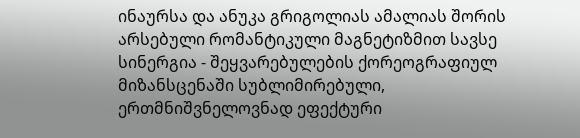ინაურსა და ანუკა გრიგოლიას ამალიას შორის არსებული რომანტიკული მაგნეტიზმით სავსე სინერგია - შეყვარებულების ქორეოგრაფიულ მიზანსცენაში სუბლიმირებული, ერთმნიშვნელოვნად ეფექტური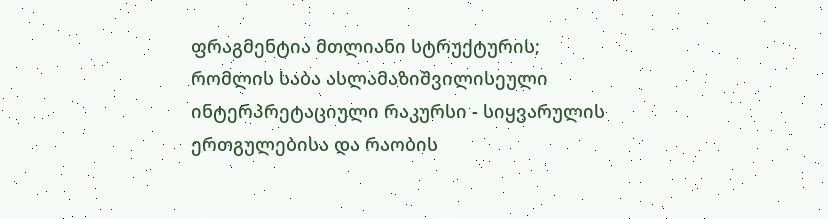ფრაგმენტია მთლიანი სტრუქტურის; რომლის საბა ასლამაზიშვილისეული ინტერპრეტაციული რაკურსი - სიყვარულის ერთგულებისა და რაობის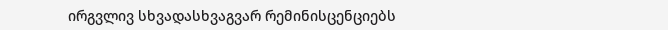ირგვლივ სხვადასხვაგვარ რემინისცენციებს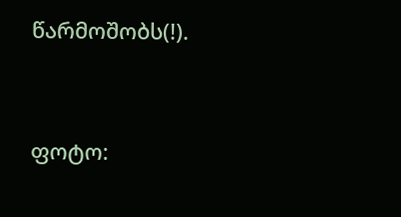წარმოშობს(!).




ფოტო: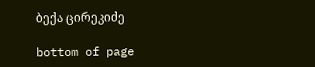ბექა ცირეკიძე

bottom of page